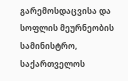გარემოსდაცვისა და სოფლის მეურნეობის სამინისტრო, საქართველოს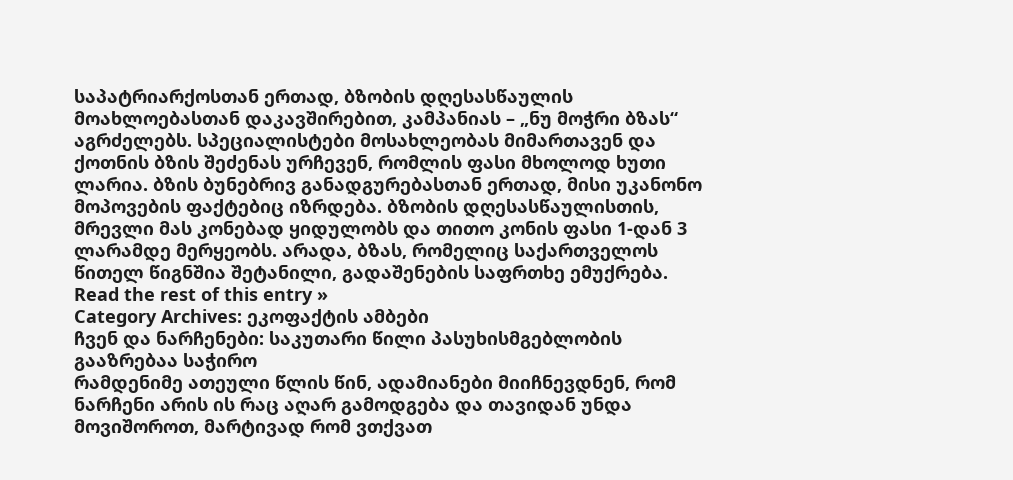საპატრიარქოსთან ერთად, ბზობის დღესასწაულის მოახლოებასთან დაკავშირებით, კამპანიას – „ნუ მოჭრი ბზას“ აგრძელებს. სპეციალისტები მოსახლეობას მიმართავენ და ქოთნის ბზის შეძენას ურჩევენ, რომლის ფასი მხოლოდ ხუთი ლარია. ბზის ბუნებრივ განადგურებასთან ერთად, მისი უკანონო მოპოვების ფაქტებიც იზრდება. ბზობის დღესასწაულისთის, მრევლი მას კონებად ყიდულობს და თითო კონის ფასი 1-დან 3 ლარამდე მერყეობს. არადა, ბზას, რომელიც საქართველოს წითელ წიგნშია შეტანილი, გადაშენების საფრთხე ემუქრება. Read the rest of this entry »
Category Archives: ეკოფაქტის ამბები
ჩვენ და ნარჩენები: საკუთარი წილი პასუხისმგებლობის გააზრებაა საჭირო
რამდენიმე ათეული წლის წინ, ადამიანები მიიჩნევდნენ, რომ ნარჩენი არის ის რაც აღარ გამოდგება და თავიდან უნდა მოვიშოროთ, მარტივად რომ ვთქვათ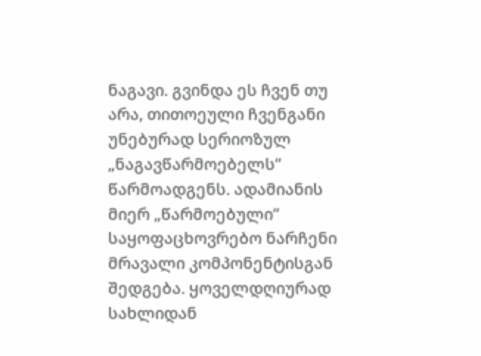ნაგავი. გვინდა ეს ჩვენ თუ არა, თითოეული ჩვენგანი უნებურად სერიოზულ „ნაგავწარმოებელს“ წარმოადგენს. ადამიანის მიერ „წარმოებული“ საყოფაცხოვრებო ნარჩენი მრავალი კომპონენტისგან შედგება. ყოველდღიურად სახლიდან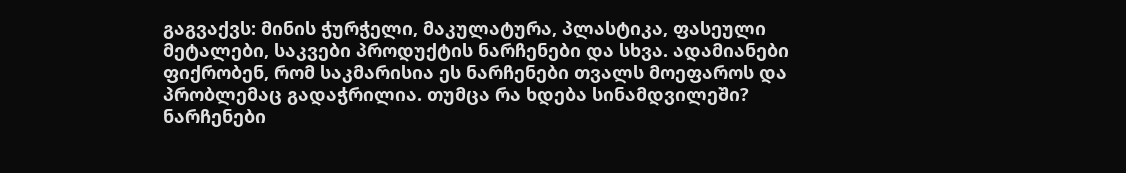გაგვაქვს: მინის ჭურჭელი, მაკულატურა, პლასტიკა, ფასეული მეტალები, საკვები პროდუქტის ნარჩენები და სხვა. ადამიანები ფიქრობენ, რომ საკმარისია ეს ნარჩენები თვალს მოეფაროს და პრობლემაც გადაჭრილია. თუმცა რა ხდება სინამდვილეში? ნარჩენები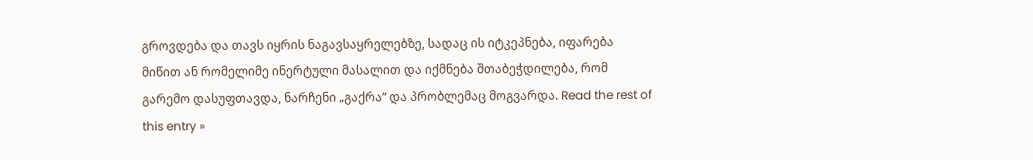გროვდება და თავს იყრის ნაგავსაყრელებზე, სადაც ის იტკეპნება, იფარება მიწით ან რომელიმე ინერტული მასალით და იქმნება შთაბეჭდილება, რომ გარემო დასუფთავდა, ნარჩენი „გაქრა“ და პრობლემაც მოგვარდა. Read the rest of this entry »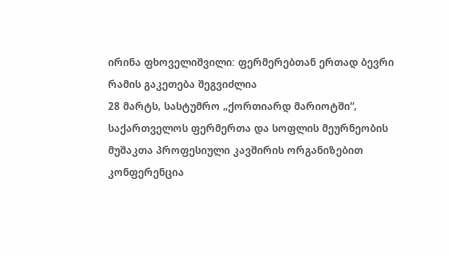ირინა ფხოველიშვილი: ფერმერებთან ერთად ბევრი რამის გაკეთება შეგვიძლია
28 მარტს, სასტუმრო „ქორთიარდ მარიოტში“, საქართველოს ფერმერთა და სოფლის მეურნეობის მუშაკთა პროფესიული კავშირის ორგანიზებით კონფერენცია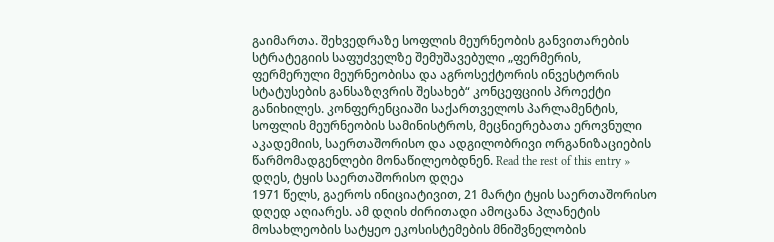გაიმართა. შეხვედრაზე სოფლის მეურნეობის განვითარების სტრატეგიის საფუძველზე შემუშავებული „ფერმერის, ფერმერული მეურნეობისა და აგროსექტორის ინვესტორის სტატუსების განსაზღვრის შესახებ“ კონცეფციის პროექტი განიხილეს. კონფერენციაში საქართველოს პარლამენტის, სოფლის მეურნეობის სამინისტროს, მეცნიერებათა ეროვნული აკადემიის, საერთაშორისო და ადგილობრივი ორგანიზაციების წარმომადგენლები მონაწილეობდნენ. Read the rest of this entry »
დღეს, ტყის საერთაშორისო დღეა
1971 წელს, გაეროს ინიციატივით, 21 მარტი ტყის საერთაშორისო დღედ აღიარეს. ამ დღის ძირითადი ამოცანა პლანეტის მოსახლეობის სატყეო ეკოსისტემების მნიშვნელობის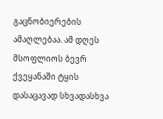გაცნობიერების ამაღლებაა. ამ დღეს მსოფლიოს ბევრ ქვეყანაში ტყის დასაცავად სხვადასხვა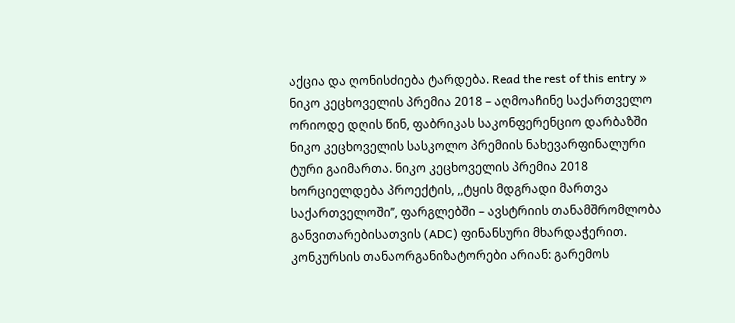აქცია და ღონისძიება ტარდება. Read the rest of this entry »
ნიკო კეცხოველის პრემია 2018 – აღმოაჩინე საქართველო
ორიოდე დღის წინ, ფაბრიკას საკონფერენციო დარბაზში ნიკო კეცხოველის სასკოლო პრემიის ნახევარფინალური ტური გაიმართა. ნიკო კეცხოველის პრემია 2018 ხორციელდება პროექტის, ,,ტყის მდგრადი მართვა საქართველოში’’, ფარგლებში – ავსტრიის თანამშრომლობა განვითარებისათვის (ADC) ფინანსური მხარდაჭერით. კონკურსის თანაორგანიზატორები არიან: გარემოს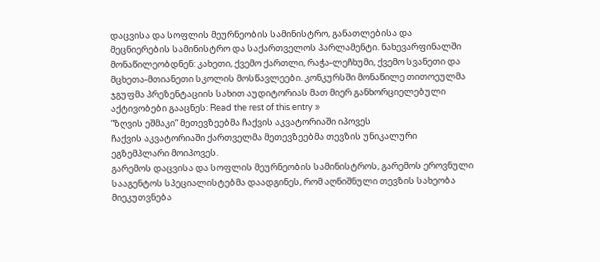დაცვისა და სოფლის მეურნეობის სამინისტრო, განათლებისა და მეცნიერების სამინისტრო და საქართველოს პარლამენტი. ნახევარფინალში მონაწილეობდნენ: კახეთი, ქვემო ქართლი, რაჭა-ლეჩხუმი, ქვემო სვანეთი და მცხეთა-მთიანეთი სკოლის მოსწავლეები. კონკურსში მონაწილე თითოეულმა ჯგუფმა პრეზენტაციის სახით აუდიტორიას მათ მიერ განხორციელებული აქტივობები გააცნეს: Read the rest of this entry »
”ზღვის ეშმაკი” მეთევზეებმა ჩაქვის აკვატორიაში იპოვეს
ჩაქვის აკვატორიაში ქართველმა მეთევზეებმა თევზის უნიკალური ეგზემპლარი მოიპოვეს.
გარემოს დაცვისა და სოფლის მეურნეობის სამინისტროს, გარემოს ეროვნული სააგენტოს სპეციალისტებმა დაადგინეს, რომ აღნიშნული თევზის სახეობა მიეკუთვნება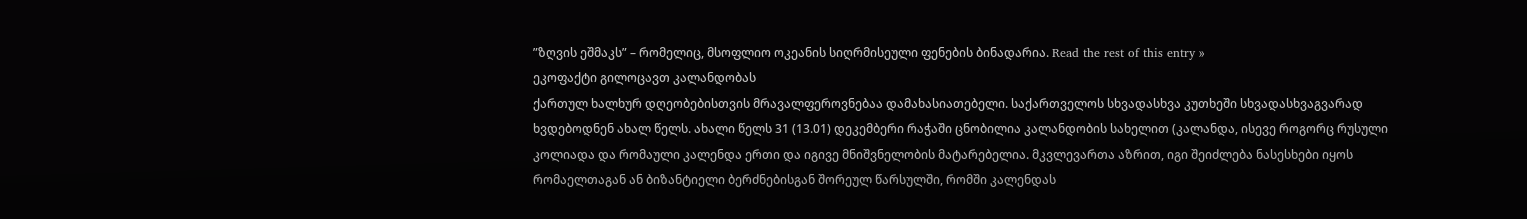”ზღვის ეშმაკს” – რომელიც, მსოფლიო ოკეანის სიღრმისეული ფენების ბინადარია. Read the rest of this entry »
ეკოფაქტი გილოცავთ კალანდობას
ქართულ ხალხურ დღეობებისთვის მრავალფეროვნებაა დამახასიათებელი. საქართველოს სხვადასხვა კუთხეში სხვადასხვაგვარად ხვდებოდნენ ახალ წელს. ახალი წელს 31 (13.01) დეკემბერი რაჭაში ცნობილია კალანდობის სახელით (კალანდა, ისევე როგორც რუსული კოლიადა და რომაული კალენდა ერთი და იგივე მნიშვნელობის მატარებელია. მკვლევართა აზრით, იგი შეიძლება ნასესხები იყოს რომაელთაგან ან ბიზანტიელი ბერძნებისგან შორეულ წარსულში, რომში კალენდას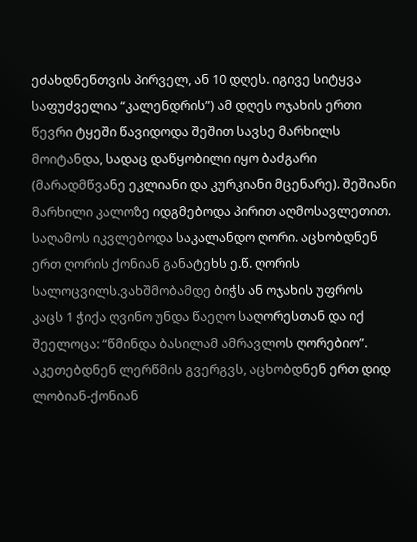ეძახდნენთვის პირველ, ან 10 დღეს. იგივე სიტყვა საფუძველია “კალენდრის”) ამ დღეს ოჯახის ერთი წევრი ტყეში წავიდოდა შეშით სავსე მარხილს მოიტანდა, სადაც დაწყობილი იყო ბაძგარი (მარადმწვანე ეკლიანი და კურკიანი მცენარე). შეშიანი მარხილი კალოზე იდგმებოდა პირით აღმოსავლეთით. საღამოს იკვლებოდა საკალანდო ღორი. აცხობდნენ ერთ ღორის ქონიან განატეხს ე.წ. ღორის სალოცვილს.ვახშმობამდე ბიჭს ან ოჯახის უფროს კაცს 1 ჭიქა ღვინო უნდა წაეღო საღორესთან და იქ შეელოცა: “წმინდა ბასილამ ამრავლოს ღორებიო”. აკეთებდნენ ლერწმის გვერგვს, აცხობდნენ ერთ დიდ ლობიან-ქონიან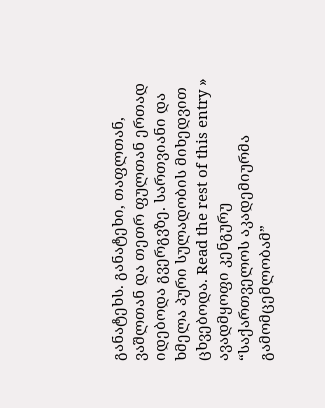განატეხს. განატეხი, თაფლთან, ვაშლთან და თეთრ ფულთან ერთად იდებოდა გვერგვზე. სართვიანი და ხმელა პური სულადობის მიხედვით ცხვებოდა. Read the rest of this entry »
ავადმყოფი კენგურუ
“საქართველოს აკადემიურმა გამომცემლობამ”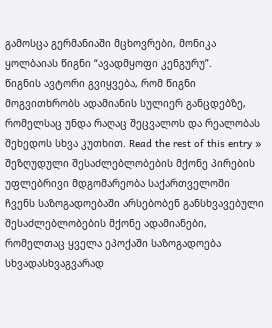გამოსცა გერმანიაში მცხოვრები, მონიკა ყოლბაიას წიგნი “ავადმყოფი კენგურუ”.
წიგნის ავტორი გვიყვება, რომ წიგნი მოგვითხრობს ადამიანის სულიერ განცდებზე, რომელსაც უნდა რაღაც შეცვალოს და რეალობას შეხედოს სხვა კუთხით. Read the rest of this entry »
შეზღუდული შესაძლებლობების მქონე პირების უფლებრივი მდგომარეობა საქართველოში
ჩვენს საზოგადოებაში არსებობენ განსხვავებული შესაძლებლობების მქონე ადამიანები, რომელთაც ყველა ეპოქაში საზოგადოება სხვადასხვაგვარად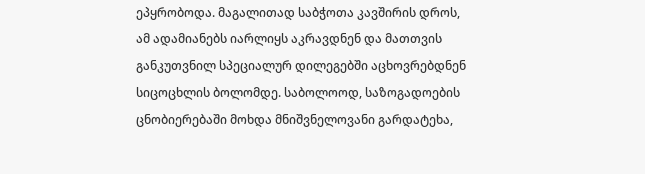ეპყრობოდა. მაგალითად საბჭოთა კავშირის დროს, ამ ადამიანებს იარლიყს აკრავდნენ და მათთვის განკუთვნილ სპეციალურ დილეგებში აცხოვრებდნენ სიცოცხლის ბოლომდე. საბოლოოდ, საზოგადოების ცნობიერებაში მოხდა მნიშვნელოვანი გარდატეხა,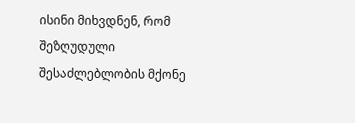ისინი მიხვდნენ, რომ შეზღუდული შესაძლებლობის მქონე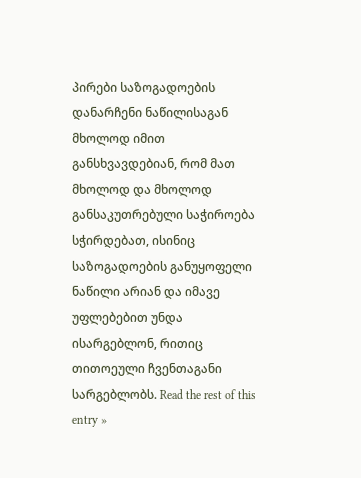პირები საზოგადოების დანარჩენი ნაწილისაგან მხოლოდ იმით განსხვავდებიან, რომ მათ მხოლოდ და მხოლოდ განსაკუთრებული საჭიროება სჭირდებათ, ისინიც საზოგადოების განუყოფელი ნაწილი არიან და იმავე უფლებებით უნდა ისარგებლონ, რითიც თითოეული ჩვენთაგანი სარგებლობს. Read the rest of this entry »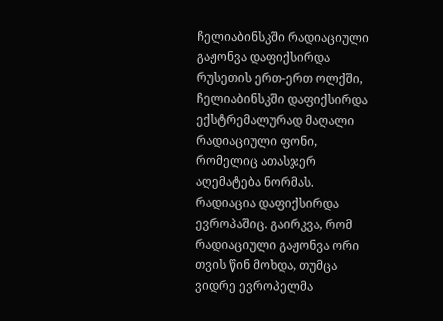ჩელიაბინსკში რადიაციული გაჟონვა დაფიქსირდა
რუსეთის ერთ-ერთ ოლქში, ჩელიაბინსკში დაფიქსირდა ექსტრემალურად მაღალი რადიაციული ფონი, რომელიც ათასჯერ აღემატება ნორმას. რადიაცია დაფიქსირდა ევროპაშიც. გაირკვა, რომ რადიაციული გაჟონვა ორი თვის წინ მოხდა, თუმცა ვიდრე ევროპელმა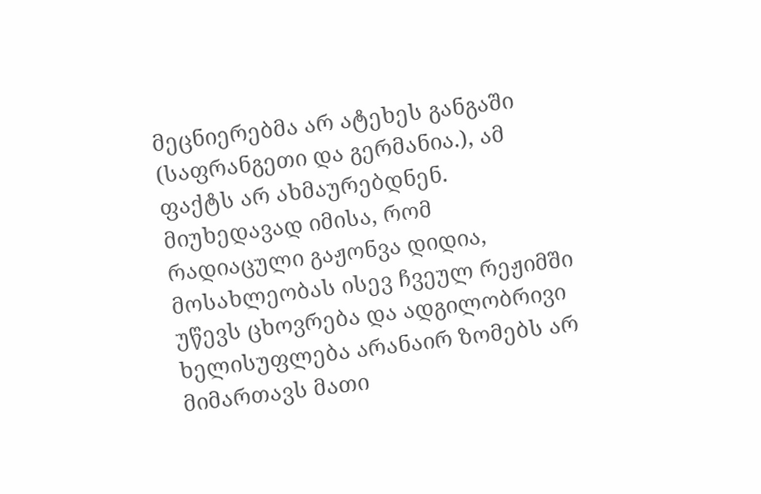მეცნიერებმა არ ატეხეს განგაში (საფრანგეთი და გერმანია.), ამ ფაქტს არ ახმაურებდნენ. მიუხედავად იმისა, რომ რადიაცული გაჟონვა დიდია, მოსახლეობას ისევ ჩვეულ რეჟიმში უწევს ცხოვრება და ადგილობრივი ხელისუფლება არანაირ ზომებს არ მიმართავს მათი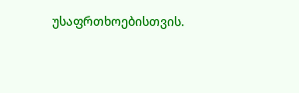უსაფრთხოებისთვის.